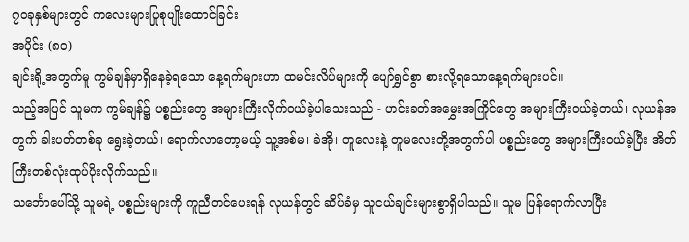၇၀ခုနှစ်များတွင် ကလေးများပြုစုပျိုးထောင်ခြင်း
အပိုင်း (၈၀)
ချင်းရို့အတွက်မူ ကွမ်ချန်မှာရှိနေခဲ့ရသော နေ့ရက်များဟာ ထမင်းလိပ်များကို ပျော်ရွှင်စွာ စားလို့ရသောနေ့ရက်များပင်။
သည့်အပြင် သူမက ကွမ်ချန်၌ ပစ္စည်းတွေ အများကြီးလိုက်ဝယ်ခဲ့ပါသေးသည် - ဟင်းခတ်အမွှေးအကြိုင်တွေ အများကြီးဝယ်ခဲ့တယ်၊ လုယန်အတွက် ခါးပတ်တစ်ခု ရွေးခဲ့တယ်၊ ရောက်လာတော့မယ့် သူ့အစ်မ၊ ခဲအို၊ တူလေးနဲ့ တူမလေးတို့အတွက်ပါ ပစ္စည်းတွေ အများကြီးဝယ်ခဲ့ပြီး အိတ်ကြီးတစ်လုံးထုပ်ပိုးလိုက်သည်။
သင်္ဘောပေါ်သို့ သူမရဲ့ ပစ္စည်းများကို ကူညီတင်ပေးရန် လုယန်တွင် ဆိပ်ခံမှ သူငယ်ချင်းများစွာရှိပါသည်။ သူမ ပြန်ရောက်လာပြီး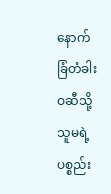နောက် ခြံတံခါးဝဆီသို့ သူမရဲ့ပစ္စည်း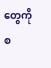တွေကို စ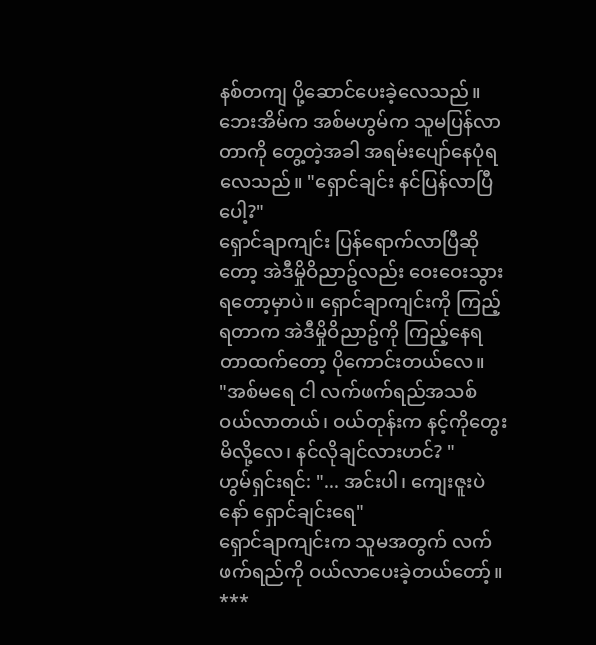နစ်တကျ ပို့ဆောင်ပေးခဲ့လေသည်။
ဘေးအိမ်က အစ်မဟွမ်က သူမပြန်လာတာကို တွေ့တဲ့အခါ အရမ်းပျော်နေပုံရလေသည်။ "ရှောင်ချင်း နင်ပြန်လာပြီပေါ့?"
ရှောင်ချာကျင်း ပြန်ရောက်လာပြီဆိုတော့ အဲဒီမှိုဝိညာဥ်လည်း ဝေးဝေးသွားရတော့မှာပဲ။ ရှောင်ချာကျင်းကို ကြည့်ရတာက အဲဒီမှိုဝိညာဥ်ကို ကြည့်နေရတာထက်တော့ ပိုကောင်းတယ်လေ။
"အစ်မရေ ငါ လက်ဖက်ရည်အသစ်ဝယ်လာတယ်၊ ဝယ်တုန်းက နင့်ကိုတွေးမိလို့လေ၊ နင်လိုချင်လားဟင်? "
ဟွမ်ရှင်းရင်: "... အင်းပါ၊ ကျေးဇူးပဲနော် ရှောင်ချင်းရေ"
ရှောင်ချာကျင်းက သူမအတွက် လက်ဖက်ရည်ကို ဝယ်လာပေးခဲ့တယ်တော့်။
***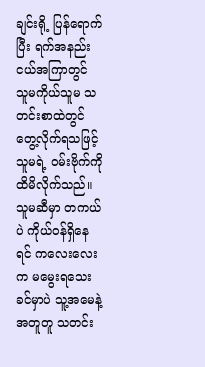ချင်းရို့ ပြန်ရောက်ပြီး ရက်အနည်းငယ်အကြာတွင် သူမကိုယ်သူမ သတင်းစာထဲတွင် တွေ့လိုက်ရသဖြင့် သူမရဲ့ ဝမ်းဗိုက်ကို ထိမိလိုက်သည်။ သူမဆီမှာ တကယ်ပဲ ကိုယ်ဝန်ရှိနေရင် ကလေးလေးက မမွေးရသေးခင်မှာပဲ သူ့အမေနဲ့အတူတူ သတင်း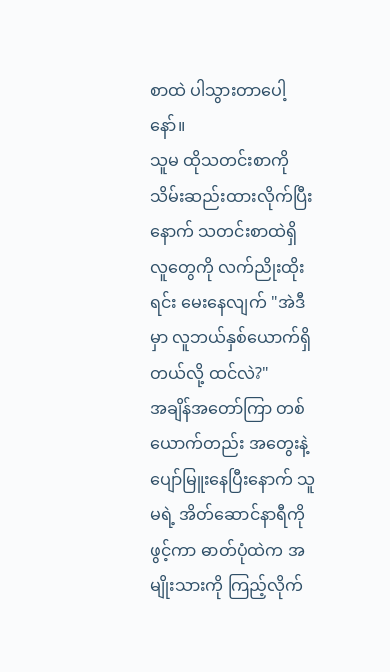စာထဲ ပါသွားတာပေါ့နော်။
သူမ ထိုသတင်းစာကို သိမ်းဆည်းထားလိုက်ပြီးနောက် သတင်းစာထဲရှိ လူတွေကို လက်ညိုးထိုးရင်း မေးနေလျက် "အဲဒီမှာ လူဘယ်နှစ်ယောက်ရှိတယ်လို့ ထင်လဲ?"
အချိန်အတော်ကြာ တစ်ယောက်တည်း အတွေးနဲ့ ပျော်မြူးနေပြီးနောက် သူမရဲ့ အိတ်ဆောင်နာရီကိုဖွင့်ကာ ဓာတ်ပုံထဲက အမျိုးသားကို ကြည့်လိုက်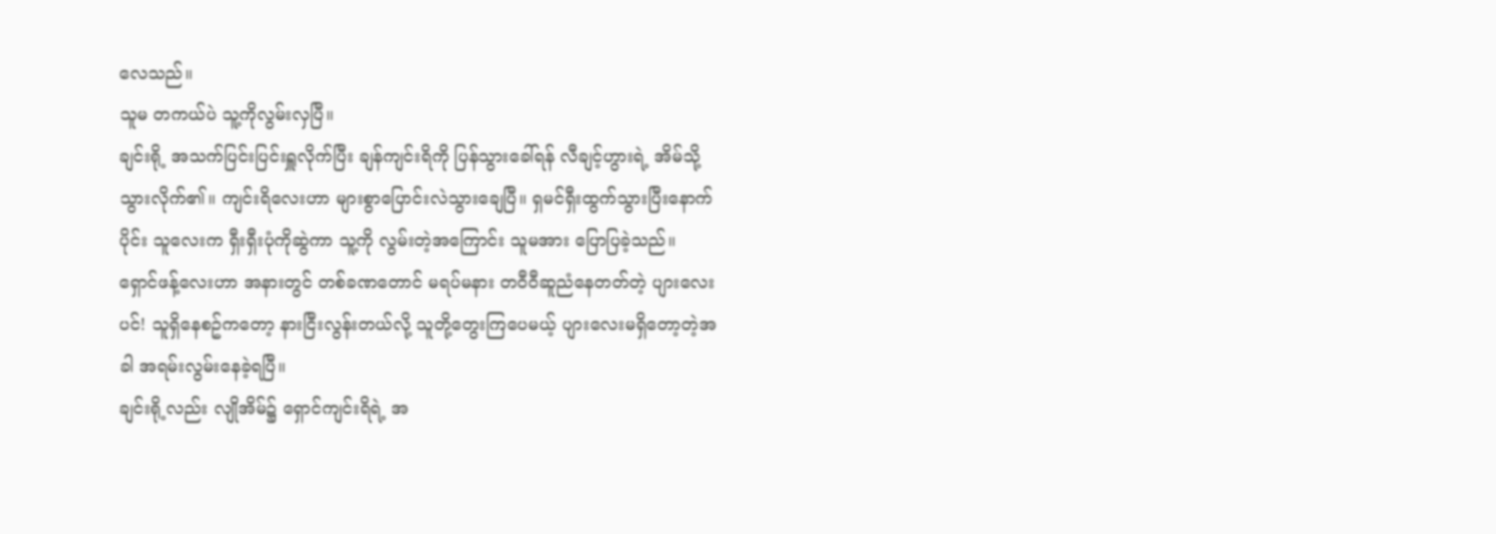လေသည်။
သူမ တကယ်ပဲ သူ့ကိုလွမ်းလှပြီ။
ချင်းရို့ အသက်ပြင်းပြင်းရှူလိုက်ပြီး ချန်ကျင်းရိကို ပြန်သွားခေါ်ရန် လီချင့်ဟွားရဲ့ အိမ်သို့ သွားလိုက်၏။ ကျင်းရိလေးဟာ များစွာပြောင်းလဲသွားချေပြီ။ ရှမင်ရှီးထွက်သွားပြီးနောက်ပိုင်း သူလေးက ရှီးရှီးပုံကိုဆွဲကာ သူ့ကို လွမ်းတဲ့အကြောင်း သူမအား ပြောပြခဲ့သည်။
ရှောင်ဖန့်လေးဟာ အနားတွင် တစ်ခဏတောင် မရပ်မနား တဝီဝီဆူညံနေတတ်တဲ့ ပျားလေးပင်! သူရှိနေစဥ်ကတော့ နားငြီးလွန်းတယ်လို့ သူတို့တွေးကြပေမယ့် ပျားလေးမရှိတော့တဲ့အခါ အရမ်းလွမ်းနေခဲ့ရပြီ။
ချင်းရို့လည်း လျိုအိမ်၌ ရှောင်ကျင်းရိရဲ့ အ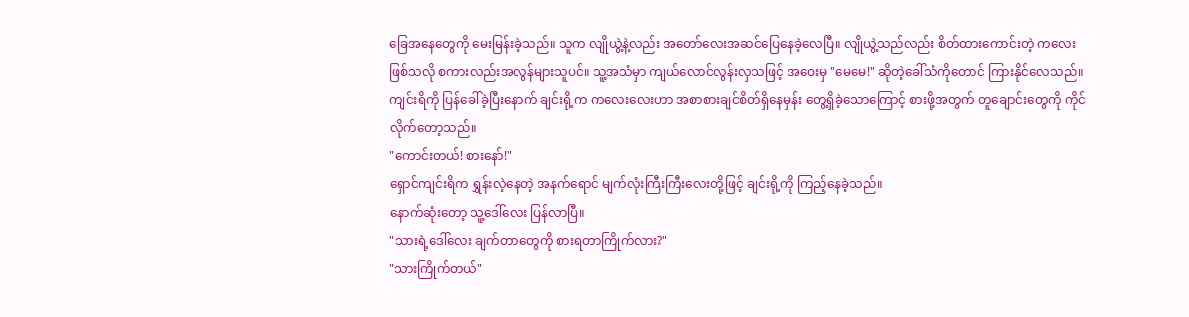ခြေအနေတွေကို မေးမြန်းခဲ့သည်။ သူက လျိုယွဲ့နဲ့လည်း အတော်လေးအဆင်ပြေနေခဲ့လေပြီ။ လျိုယွဲ့သည်လည်း စိတ်ထားကောင်းတဲ့ ကလေးဖြစ်သလို စကားလည်းအလွန်များသူပင်။ သူ့အသံမှာ ကျယ်လောင်လွန်းလှသဖြင့် အဝေးမှ "မေမေ!" ဆိုတဲ့ခေါ်သံကိုတောင် ကြားနိုင်လေသည်။
ကျင်းရိကို ပြန်ခေါ်ခဲ့ပြီးနောက် ချင်းရို့က ကလေးလေးဟာ အစာစားချင်စိတ်ရှိနေမှန်း တွေ့ရှိခဲ့သောကြောင့် စားဖို့အတွက် တူချောင်းတွေကို ကိုင်လိုက်တော့သည်။
"ကောင်းတယ်! စားနော်!"
ရှောင်ကျင်းရိက ရွှန်းလဲ့နေတဲ့ အနက်ရောင် မျက်လုံးကြီးကြီးလေးတို့ဖြင့် ချင်းရို့ကို ကြည့်နေခဲ့သည်။
နောက်ဆုံးတော့ သူ့ဒေါ်လေး ပြန်လာပြီ။
"သားရဲ့ဒေါ်လေး ချက်တာတွေကို စားရတာကြိုက်လား?"
"သားကြိုက်တယ်"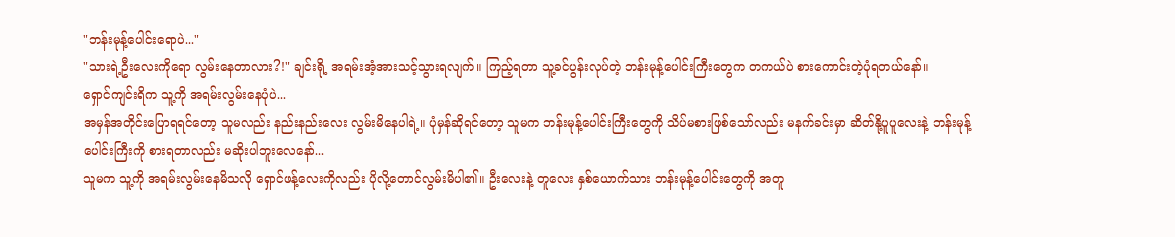"ဘန်းမုန့်ပေါင်းရောပဲ..."
"သားရဲ့ဦးလေးကိုရော လွမ်းနေတာလား?!" ချင်းရို့ အရမ်းအံ့အားသင့်သွားရလျက်။ ကြည့်ရတာ သူ့ခင်ပွန်းလုပ်တဲ့ ဘန်းမုန့်ပေါင်းကြီးတွေက တကယ်ပဲ စားကောင်းတဲ့ပုံရတယ်နော်။
ရှောင်ကျင်းရိက သူ့ကို အရမ်းလွမ်းနေပုံပဲ...
အမှန်အတိုင်းပြောရရင်တော့ သူမလည်း နည်းနည်းလေး လွမ်းမိနေပါရဲ့။ ပုံမှန်ဆိုရင်တော့ သူမက ဘန်းမုန့်ပေါင်းကြီးတွေကို သိပ်မစားဖြစ်သော်လည်း မနက်ခင်းမှာ ဆိတ်နို့ပူပူလေးနဲ့ ဘန်းမုန့်ပေါင်းကြီးကို စားရတာလည်း မဆိုးပါဘူးလေနော်...
သူမက သူ့ကို အရမ်းလွမ်းနေမိသလို ရှောင်ဖန့်လေးကိုလည်း ပိုလို့တောင်လွမ်းမိပါ၏။ ဦးလေးနဲ့ တူလေး နှစ်ယောက်သား ဘန်းမုန့်ပေါင်းတွေကို အတူ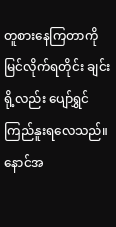တူစားနေကြတာကို မြင်လိုက်ရတိုင်း ချင်းရို့လည်း ပျော်ရွှင်ကြည်နူးရလေသည်။
နောင်အ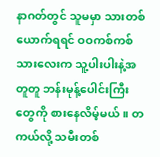နာဂတ်တွင် သူမမှာ သားတစ်ယောက်ရရင် ဝဝကစ်ကစ်သားလေးက သူ့ပါးပါးနဲ့အတူတူ ဘန်းမုန့်ပေါင်းကြီးတွေကို စားနေလိမ့်မယ်။ တကယ်လို့ သမီးတစ်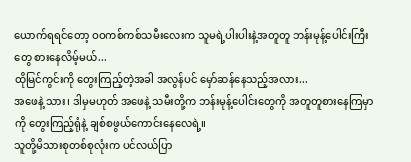ယောက်ရရင်တော့ ဝဝကစ်ကစ်သမီးလေးက သူမရဲ့ပါးပါးနဲ့အတူတူ ဘန်းမုန့်ပေါင်းကြီးတွေ စားနေလိမ့်မယ်...
ထိုမြင်ကွင်းကို တွေးကြည့်တဲ့အခါ အလွန်ပင် မှော်ဆန်နေသည့်အလား...
အဖေနဲ့ သား၊ ဒါမှမဟုတ် အဖေနဲ့ သမီးတို့က ဘန်းမုန့်ပေါင်းတွေကို အတူတူစားနေကြမှာကို တွေးကြည့်ရုံနဲ့ ချစ်စဖွယ်ကောင်းနေလေရဲ့။
သူတို့မိသားစုတစ်စုလုံးက ပင်လယ်ပြာ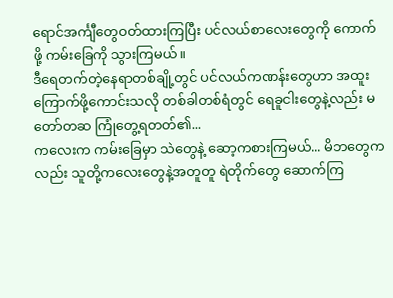ရောင်အင်္ကျီတွေဝတ်ထားကြပြီး ပင်လယ်စာလေးတွေကို ကောက်ဖို့ ကမ်းခြေကို သွားကြမယ်။
ဒီရေတက်တဲ့နေရာတစ်ချို့တွင် ပင်လယ်ကဏန်းတွေဟာ အထူးကြောက်ဖို့ကောင်းသလို တစ်ခါတစ်ရံတွင် ရေခူငါးတွေနဲ့လည်း မတော်တဆ ကြုံတွေ့ရတတ်၏...
ကလေးက ကမ်းခြေမှာ သဲတွေနဲ့ ဆော့ကစားကြမယ်... မိဘတွေကလည်း သူတို့ကလေးတွေနဲ့အတူတူ ရဲတိုက်တွေ ဆောက်ကြ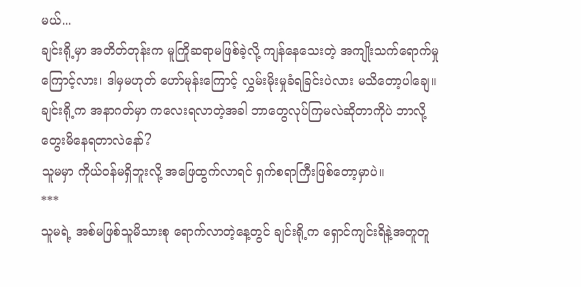မယ်...
ချင်းရို့မှာ အတိတ်တုန်းက မူကြိုဆရာမဖြစ်ခဲ့လို့ ကျန်နေသေးတဲ့ အကျိုးသက်ရောက်မှုကြောင့်လား၊ ဒါမှမဟုတ် ဟော်မုန်းကြောင့် လွှမ်းမိုးမှုခံရခြင်းပဲလား မသိတော့ပါချေ။ ချင်းရို့က အနာဂတ်မှာ ကလေးရလာတဲ့အခါ ဘာတွေလုပ်ကြမလဲဆိုတာကိုပဲ ဘာလို့တွေးမိနေရတာလဲနော်?
သူမမှာ ကိုယ်ဝန်မရှိဘူးလို့ အဖြေထွက်လာရင် ရှက်စရာကြီးဖြစ်တော့မှာပဲ။
***
သူမရဲ့ အစ်မဖြစ်သူမိသားစု ရောက်လာတဲ့နေ့တွင် ချင်းရို့က ရှောင်ကျင်းရိနဲ့အတူတူ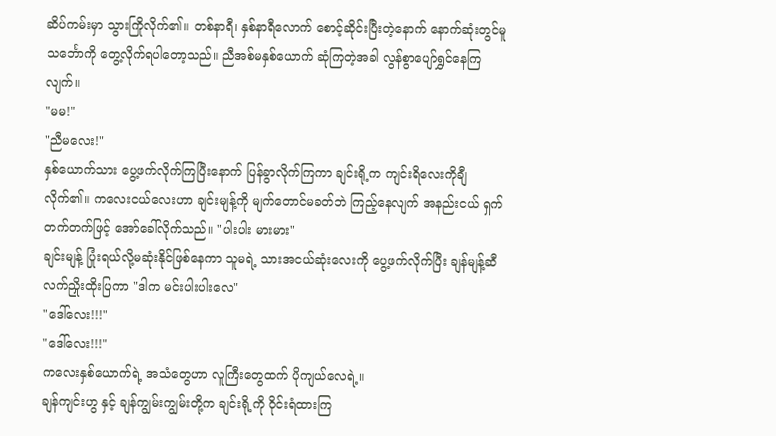ဆိပ်ကမ်းမှာ သွားကြိုလိုက်၏။ တစ်နာရီ၊ နှစ်နာရီလောက် စောင့်ဆိုင်းပြီးတဲ့နောက် နောက်ဆုံးတွင်မူ သင်္ဘောကို တွေ့လိုက်ရပါတော့သည်။ ညီအစ်မနှစ်ယောက် ဆုံကြတဲ့အခါ လွန်စွာပျော်ရွှင်နေကြလျက်။
"မမ!"
"ညီမလေး!"
နှစ်ယောက်သား ပွေ့ဖက်လိုက်ကြပြီးနောက် ပြန်ခွာလိုက်ကြကာ ချင်းရို့က ကျင်းရိလေးကိုချီလိုက်၏။ ကလေးငယ်လေးဟာ ချင်းမျန့်ကို မျက်တောင်မခတ်ဘဲ ကြည့်နေလျက် အနည်းငယ် ရှက်တက်တက်ဖြင့် အော်ခေါ်လိုက်သည်။ "ပါးပါး မားမား"
ချင်းမျန့် ပြုံးရယ်လို့မဆုံးနိုင်ဖြစ်နေကာ သူမရဲ့ သားအငယ်ဆုံးလေးကို ပွေ့ဖက်လိုက်ပြီး ချန်မျန့်ဆီ လက်ညှိုးထိုးပြကာ "ဒါက မင်းပါးပါးလေ"
"ဒေါ်လေး!!!"
"ဒေါ်လေး!!!"
ကလေးနှစ်ယောက်ရဲ့ အသံတွေဟာ လူကြီးတွေထက် ပိုကျယ်လေရဲ့။
ချန်ကျင်းဟွ နှင့် ချန်ကျွမ်းကျွမ်းတို့က ချင်းရို့ကို ဝိုင်းရံထားကြ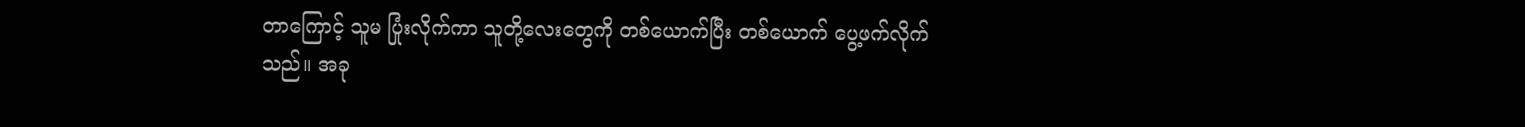တာကြောင့် သူမ ပြုံးလိုက်ကာ သူတို့လေးတွေကို တစ်ယောက်ပြီး တစ်ယောက် ပွေ့ဖက်လိုက်သည်။ အခု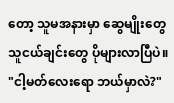တော့ သူမအနားမှာ ဆွေမျိုးတွေ သူငယ်ချင်းတွေ ပိုများလာပြီပဲ။
"ငါ့မတ်လေးရော ဘယ်မှာလဲ?"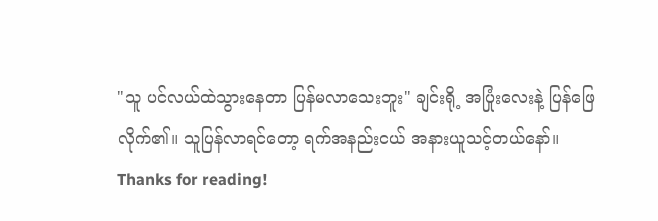"သူ ပင်လယ်ထဲသွားနေတာ ပြန်မလာသေးဘူး" ချင်းရို့ အပြုံးလေးနဲ့ ပြန်ဖြေလိုက်၏။ သူပြန်လာရင်တော့ ရက်အနည်းငယ် အနားယူသင့်တယ်နော်။
Thanks for reading!